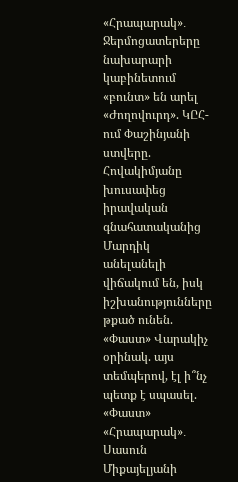«Հրապարակ»․ Ջերմոցատերերը նախարարի կաբինետում «բունտ» են արել «Ժողովուրդ». ԿԸՀ-ում Փաշինյանի ստվերը. Հովակիմյանը խուսափեց իրավական գնահատականից Մարդիկ անելանելի վիճակում են, իսկ իշխանությունները թքած ունեն. «Փաստ» Վարակիչ օրինակ. այս տեմպերով, էլ ի՞նչ պետք է սպասել. «Փաստ» «Հրապարակ»․ Սասուն Միքայելյանի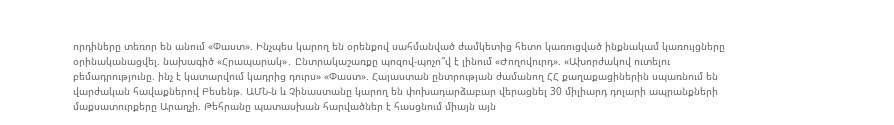որդիները տեռոր են անում «Փաստ». Ինչպես կարող են օրենքով սահմանված ժամկետից հետո կառուցված ինքնակամ կառույցները օրինականացվել. նախագիծ «Հրապարակ»․ Ընտրակաշառքը պոզով-պոչո՞վ է լինում «Ժողովուրդ». «Ախորժակով ուտելու բեմադրությունը. ինչ է կատարվում կադրից դուրս» «Փաստ». Հայաստան ընտրության ժամանող ՀՀ քաղաքացիներին սպառնում են վարժական հավաքներով Բեսենթ. ԱՄՆ-ն և Չինաստանը կարող են փոխադարձաբար վերացնել 30 միլիարդ դոլարի ապրանքների մաքսատուրքերը Արաղչի. Թեհրանը պատասխան հարվածներ է հասցնում միայն այն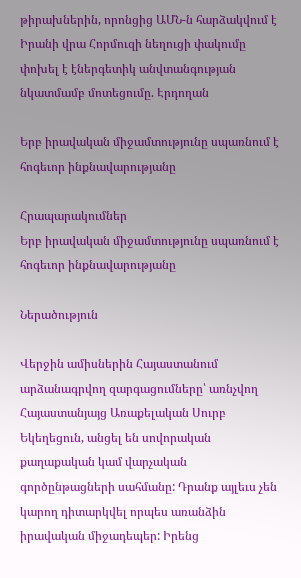թիրախներին, որոնցից ԱՄՆ-ն հարձակվում է Իրանի վրա Հորմուզի նեղուցի փակումը փոխել է էներգետիկ անվտանգության նկատմամբ մոտեցումը. Էրդողան

Երբ իրավական միջամտությունը սպառնում է հոգեւոր ինքնավարությանը

Հրապարակումներ
Երբ իրավական միջամտությունը սպառնում է հոգեւոր ինքնավարությանը

Ներածություն

Վերջին ամիսներին Հայաստանում արձանագրվող զարգացումները՝ առնչվող Հայաստանյայց Առաքելական Սուրբ Եկեղեցուն, անցել են սովորական քաղաքական կամ վարչական գործընթացների սահմանը: Դրանք այլեւս չեն կարող դիտարկվել որպես առանձին իրավական միջադեպեր: Իրենց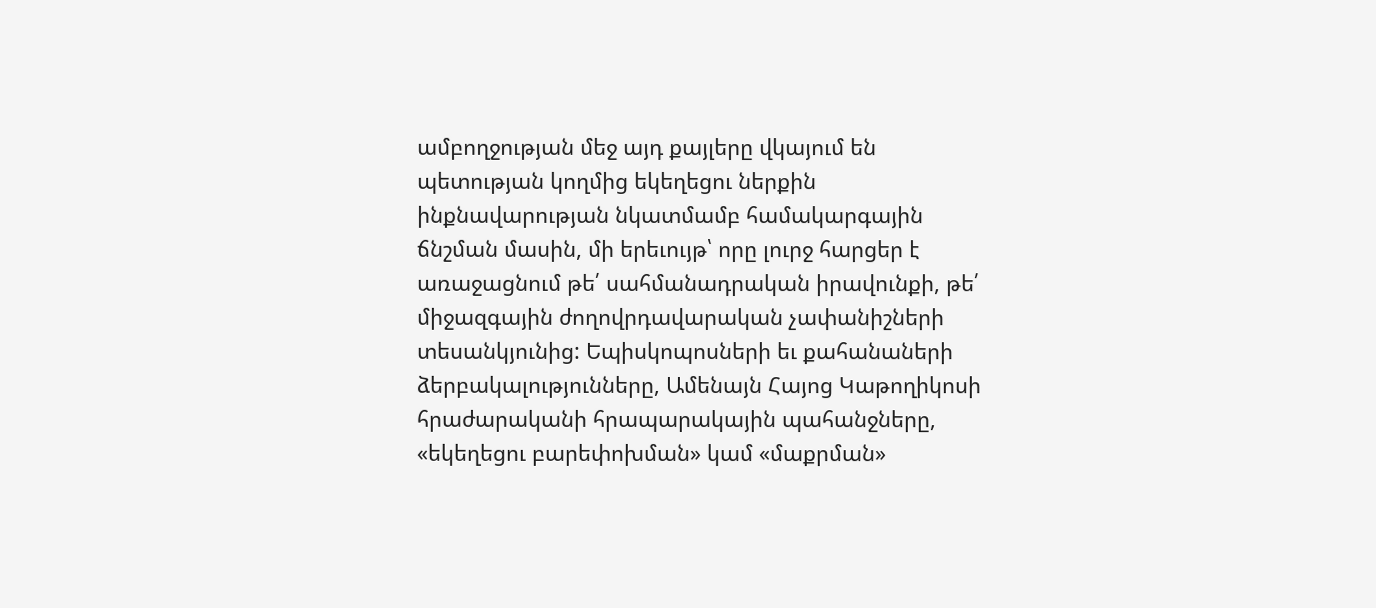ամբողջության մեջ այդ քայլերը վկայում են պետության կողմից եկեղեցու ներքին ինքնավարության նկատմամբ համակարգային ճնշման մասին, մի երեւույթ՝ որը լուրջ հարցեր է առաջացնում թե՛ սահմանադրական իրավունքի, թե՛ միջազգային ժողովրդավարական չափանիշների տեսանկյունից: Եպիսկոպոսների եւ քահանաների ձերբակալությունները, Ամենայն Հայոց Կաթողիկոսի հրաժարականի հրապարակային պահանջները, «եկեղեցու բարեփոխման» կամ «մաքրման»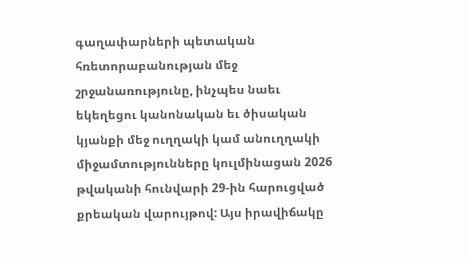գաղափարների պետական հռետորաբանության մեջ շրջանառությունը, ինչպես նաեւ եկեղեցու կանոնական եւ ծիսական կյանքի մեջ ուղղակի կամ անուղղակի միջամտությունները կուլմինացան 2026 թվականի հունվարի 29-ին հարուցված քրեական վարույթով: Այս իրավիճակը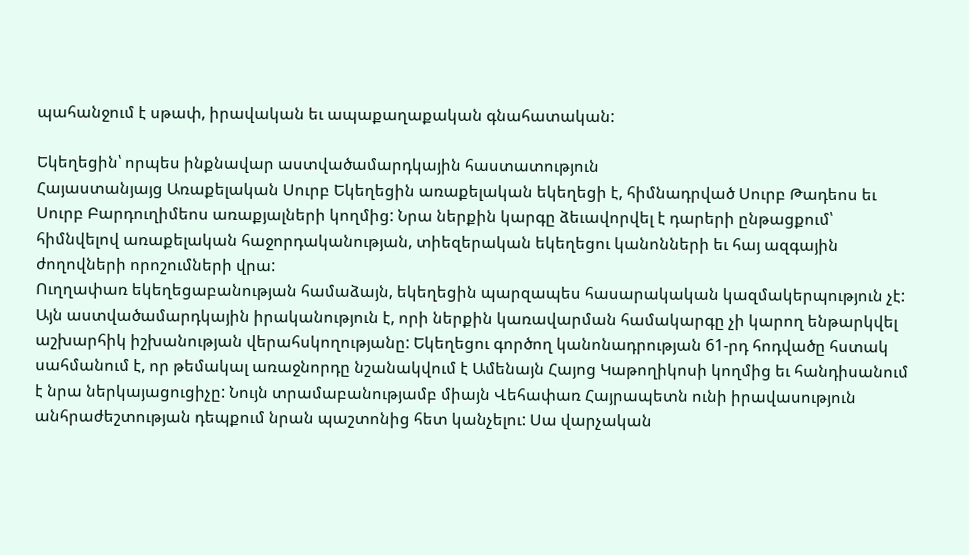պահանջում է սթափ, իրավական եւ ապաքաղաքական գնահատական:

Եկեղեցին՝ որպես ինքնավար աստվածամարդկային հաստատություն
Հայաստանյայց Առաքելական Սուրբ Եկեղեցին առաքելական եկեղեցի է, հիմնադրված Սուրբ Թադեոս եւ Սուրբ Բարդուղիմեոս առաքյալների կողմից: Նրա ներքին կարգը ձեւավորվել է դարերի ընթացքում՝ հիմնվելով առաքելական հաջորդականության, տիեզերական եկեղեցու կանոնների եւ հայ ազգային ժողովների որոշումների վրա:
Ուղղափառ եկեղեցաբանության համաձայն, եկեղեցին պարզապես հասարակական կազմակերպություն չէ: Այն աստվածամարդկային իրականություն է, որի ներքին կառավարման համակարգը չի կարող ենթարկվել աշխարհիկ իշխանության վերահսկողությանը: Եկեղեցու գործող կանոնադրության 61-րդ հոդվածը հստակ սահմանում է, որ թեմակալ առաջնորդը նշանակվում է Ամենայն Հայոց Կաթողիկոսի կողմից եւ հանդիսանում է նրա ներկայացուցիչը: Նույն տրամաբանությամբ միայն Վեհափառ Հայրապետն ունի իրավասություն անհրաժեշտության դեպքում նրան պաշտոնից հետ կանչելու: Սա վարչական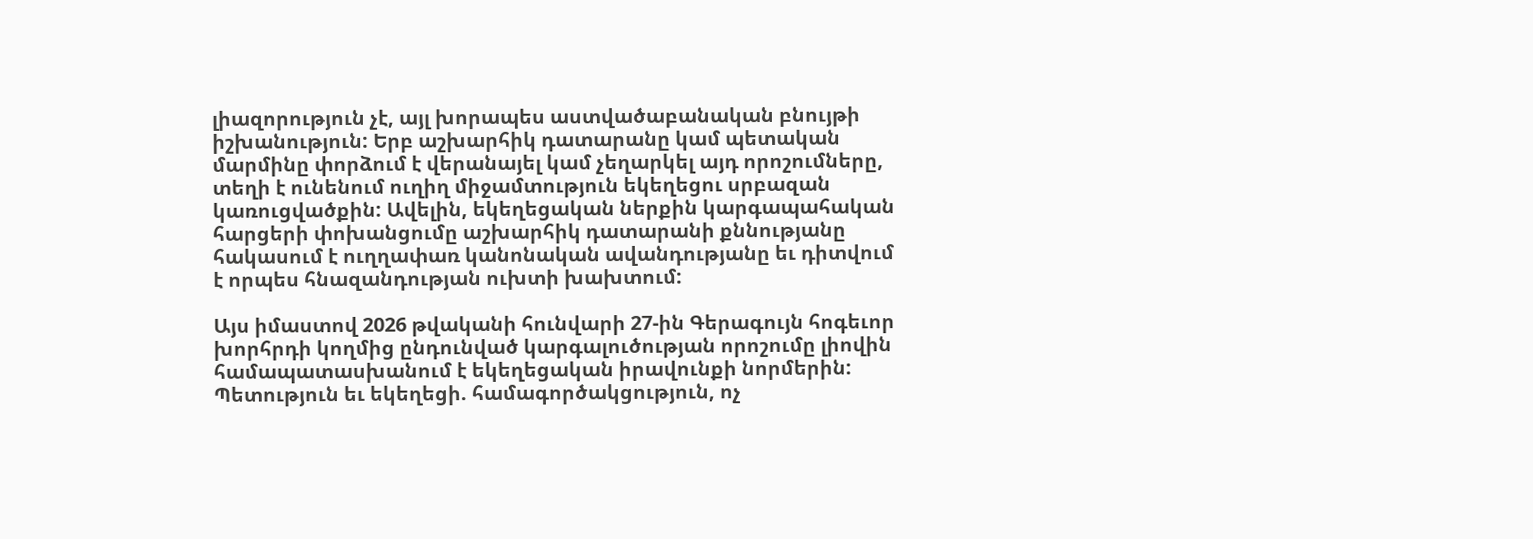լիազորություն չէ, այլ խորապես աստվածաբանական բնույթի իշխանություն: Երբ աշխարհիկ դատարանը կամ պետական մարմինը փորձում է վերանայել կամ չեղարկել այդ որոշումները, տեղի է ունենում ուղիղ միջամտություն եկեղեցու սրբազան կառուցվածքին: Ավելին, եկեղեցական ներքին կարգապահական հարցերի փոխանցումը աշխարհիկ դատարանի քննությանը հակասում է ուղղափառ կանոնական ավանդությանը եւ դիտվում է որպես հնազանդության ուխտի խախտում:

Այս իմաստով 2026 թվականի հունվարի 27-ին Գերագույն հոգեւոր խորհրդի կողմից ընդունված կարգալուծության որոշումը լիովին համապատասխանում է եկեղեցական իրավունքի նորմերին:
Պետություն եւ եկեղեցի. համագործակցություն, ոչ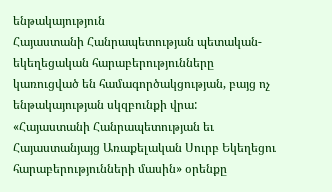ենթակայություն
Հայաստանի Հանրապետության պետական-եկեղեցական հարաբերությունները կառուցված են համագործակցության, բայց ոչ ենթակայության սկզբունքի վրա: «Հայաստանի Հանրապետության եւ Հայաստանյայց Առաքելական Սուրբ Եկեղեցու հարաբերությունների մասին» օրենքը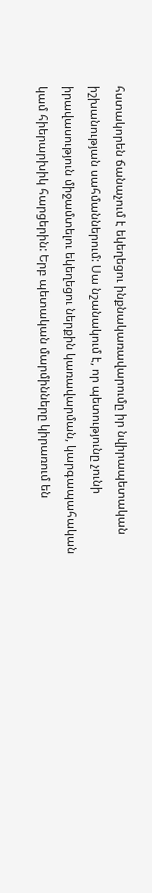հստակորեն ճանաչում է եկեղեցու ինքնակառավարումը իր նվիրապետական իշխանության սահմաններում: Սա նշանակում է, որ պետությունը չունի իրավասություն միջամտելու եկեղեցու ներքին կառավարման, կարգապահական կամ հիերարխիկ հարցերին: Երբ պետական մարմինները կիրառում են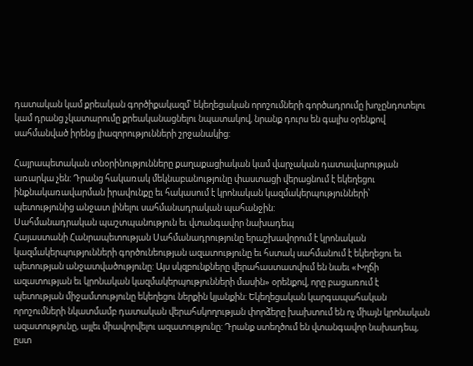դատական կամ քրեական գործիքակազմ՝ եկեղեցական որոշումների գործադրումը խոչընդոտելու կամ դրանց չկատարումը քրեականացնելու նպատակով, նրանք դուրս են գալիս օրենքով սահմանված իրենց լիազորությունների շրջանակից:

Հայրապետական տնօրինությունները քաղաքացիական կամ վարչական դատավարության առարկա չեն: Դրանց հակառակ մեկնաբանությունը փաստացի վերացնում է եկեղեցու ինքնակառավարման իրավունքը եւ հակասում է կրոնական կազմակերպությունների՝ պետությունից անջատ լինելու սահմանադրական պահանջին:
Սահմանադրական պաշտպանություն եւ վտանգավոր նախադեպ
Հայաստանի Հանրապետության Սահմանադրությունը երաշխավորում է կրոնական կազմակերպությունների գործունեության ազատությունը եւ հստակ սահմանում է եկեղեցու եւ պետության անջատվածությունը: Այս սկզբունքները վերահաստատվում են նաեւ «Խղճի ազատության եւ կրոնական կազմակերպությունների մասին» օրենքով, որը բացառում է պետության միջամտությունը եկեղեցու ներքին կյանքին: Եկեղեցական կարգապահական որոշումների նկատմամբ դատական վերահսկողության փորձերը խախտում են ոչ միայն կրոնական ազատությունը, այլեւ միավորվելու ազատությունը: Դրանք ստեղծում են վտանգավոր նախադեպ, ըստ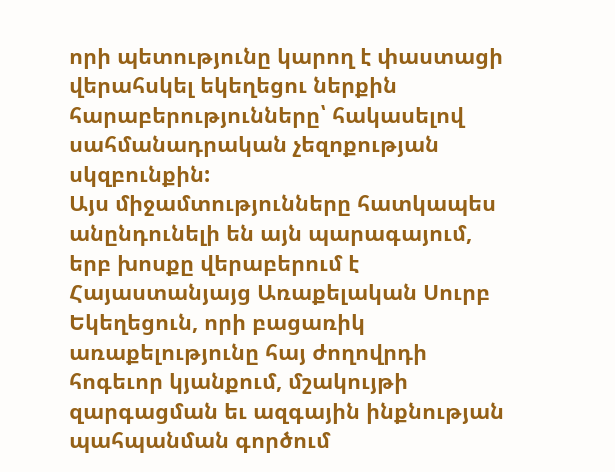որի պետությունը կարող է փաստացի վերահսկել եկեղեցու ներքին հարաբերությունները՝ հակասելով սահմանադրական չեզոքության սկզբունքին:
Այս միջամտությունները հատկապես անընդունելի են այն պարագայում, երբ խոսքը վերաբերում է Հայաստանյայց Առաքելական Սուրբ Եկեղեցուն, որի բացառիկ առաքելությունը հայ ժողովրդի հոգեւոր կյանքում, մշակույթի զարգացման եւ ազգային ինքնության պահպանման գործում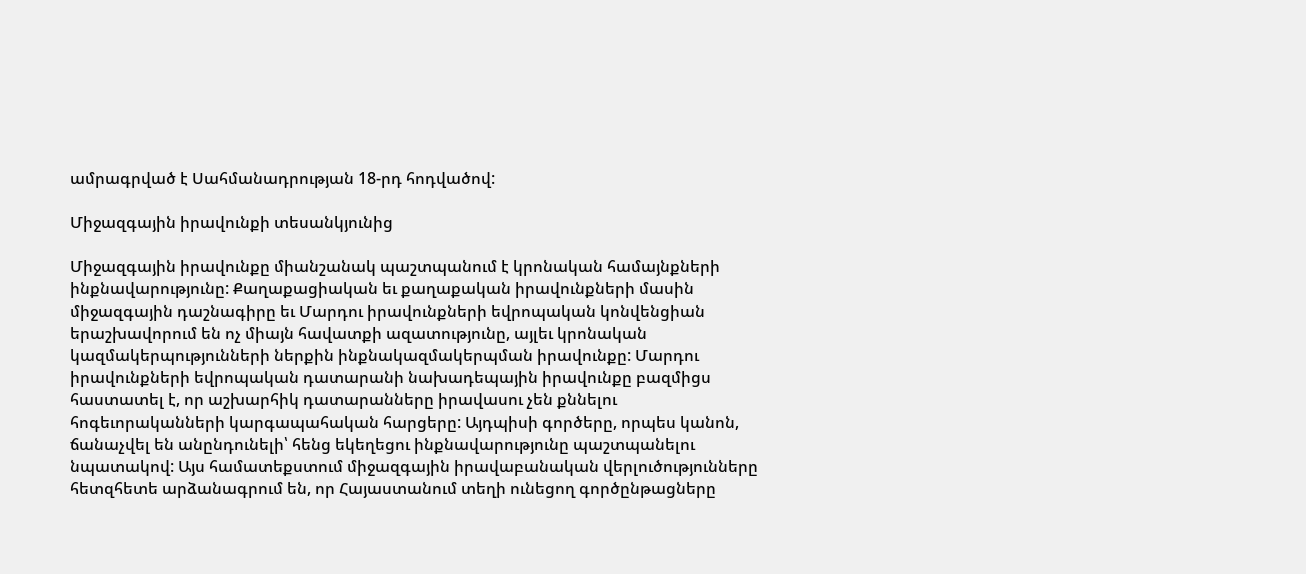ամրագրված է Սահմանադրության 18-րդ հոդվածով:

Միջազգային իրավունքի տեսանկյունից

Միջազգային իրավունքը միանշանակ պաշտպանում է կրոնական համայնքների ինքնավարությունը: Քաղաքացիական եւ քաղաքական իրավունքների մասին միջազգային դաշնագիրը եւ Մարդու իրավունքների եվրոպական կոնվենցիան երաշխավորում են ոչ միայն հավատքի ազատությունը, այլեւ կրոնական կազմակերպությունների ներքին ինքնակազմակերպման իրավունքը: Մարդու իրավունքների եվրոպական դատարանի նախադեպային իրավունքը բազմիցս հաստատել է, որ աշխարհիկ դատարանները իրավասու չեն քննելու հոգեւորականների կարգապահական հարցերը: Այդպիսի գործերը, որպես կանոն, ճանաչվել են անընդունելի՝ հենց եկեղեցու ինքնավարությունը պաշտպանելու նպատակով: Այս համատեքստում միջազգային իրավաբանական վերլուծությունները հետզհետե արձանագրում են, որ Հայաստանում տեղի ունեցող գործընթացները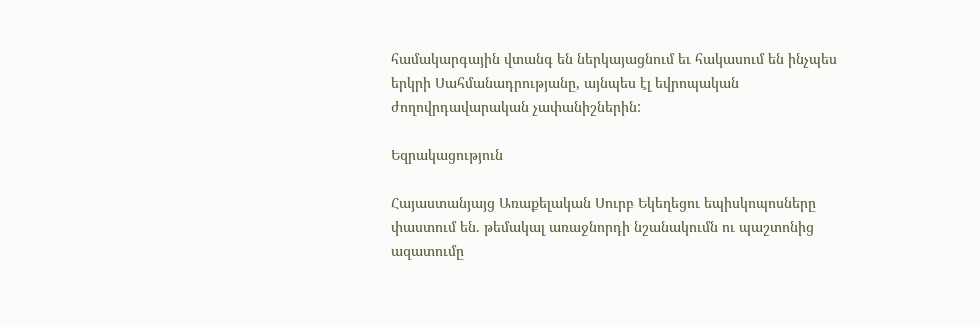համակարգային վտանգ են ներկայացնում եւ հակասում են ինչպես երկրի Սահմանադրությանը, այնպես էլ եվրոպական ժողովրդավարական չափանիշներին:

Եզրակացություն

Հայաստանյայց Առաքելական Սուրբ Եկեղեցու եպիսկոպոսները փաստում են. թեմակալ առաջնորդի նշանակումն ու պաշտոնից ազատումը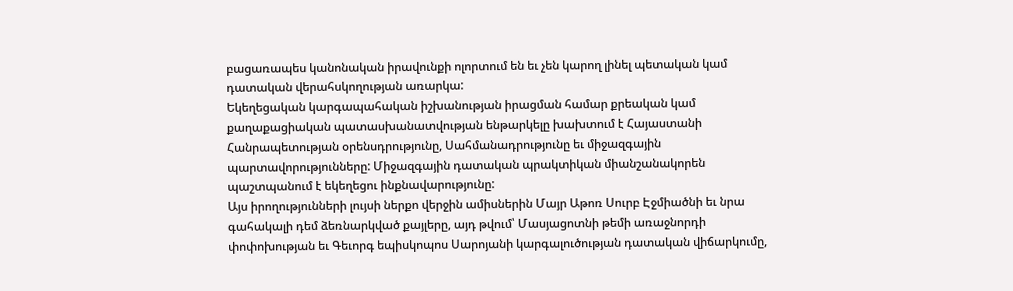բացառապես կանոնական իրավունքի ոլորտում են եւ չեն կարող լինել պետական կամ դատական վերահսկողության առարկա:
Եկեղեցական կարգապահական իշխանության իրացման համար քրեական կամ քաղաքացիական պատասխանատվության ենթարկելը խախտում է Հայաստանի Հանրապետության օրենսդրությունը, Սահմանադրությունը եւ միջազգային պարտավորությունները: Միջազգային դատական պրակտիկան միանշանակորեն պաշտպանում է եկեղեցու ինքնավարությունը:
Այս իրողությունների լույսի ներքո վերջին ամիսներին Մայր Աթոռ Սուրբ Էջմիածնի եւ նրա գահակալի դեմ ձեռնարկված քայլերը, այդ թվում՝ Մասյացոտնի թեմի առաջնորդի փոփոխության եւ Գեւորգ եպիսկոպոս Սարոյանի կարգալուծության դատական վիճարկումը,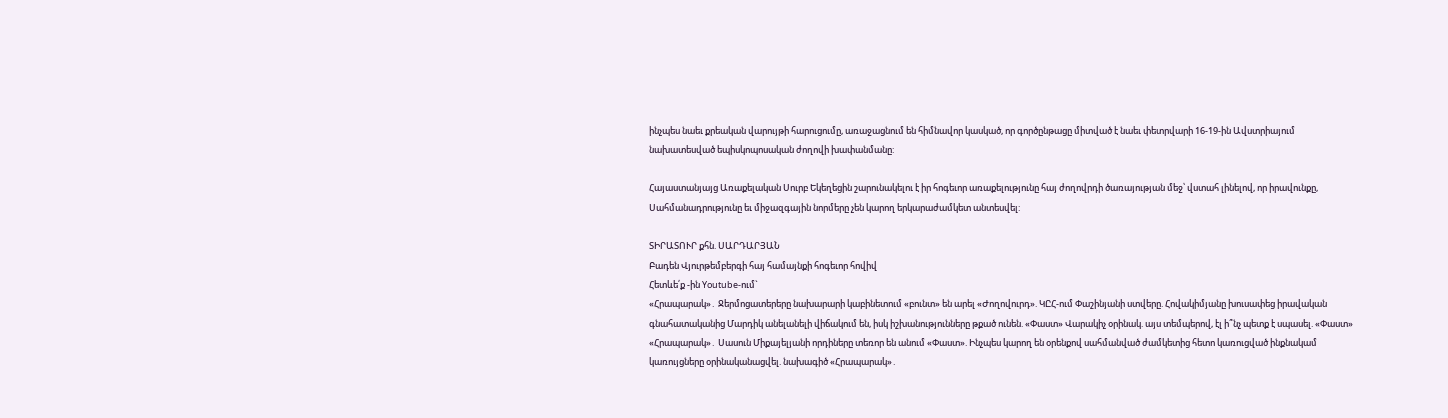ինչպես նաեւ քրեական վարույթի հարուցումը, առաջացնում են հիմնավոր կասկած, որ գործընթացը միտված է նաեւ փետրվարի 16-19-ին Ավստրիայում նախատեսված եպիսկոպոսական ժողովի խափանմանը:

Հայաստանյայց Առաքելական Սուրբ Եկեղեցին շարունակելու է իր հոգեւոր առաքելությունը հայ ժողովրդի ծառայության մեջ՝ վստահ լինելով, որ իրավունքը, Սահմանադրությունը եւ միջազգային նորմերը չեն կարող երկարաժամկետ անտեսվել:

ՏԻՐԱՏՈՒՐ քհն. ՍԱՐԴԱՐՅԱՆ
Բադեն Վյուրթեմբերգի հայ համայնքի հոգեւոր հովիվ
Հետևե՛ք -ին Youtube-ում`
«Հրապարակ»․ Ջերմոցատերերը նախարարի կաբինետում «բունտ» են արել «Ժողովուրդ». ԿԸՀ-ում Փաշինյանի ստվերը. Հովակիմյանը խուսափեց իրավական գնահատականից Մարդիկ անելանելի վիճակում են, իսկ իշխանությունները թքած ունեն. «Փաստ» Վարակիչ օրինակ. այս տեմպերով, էլ ի՞նչ պետք է սպասել. «Փաստ» «Հրապարակ»․ Սասուն Միքայելյանի որդիները տեռոր են անում «Փաստ». Ինչպես կարող են օրենքով սահմանված ժամկետից հետո կառուցված ինքնակամ կառույցները օրինականացվել. նախագիծ «Հրապարակ»․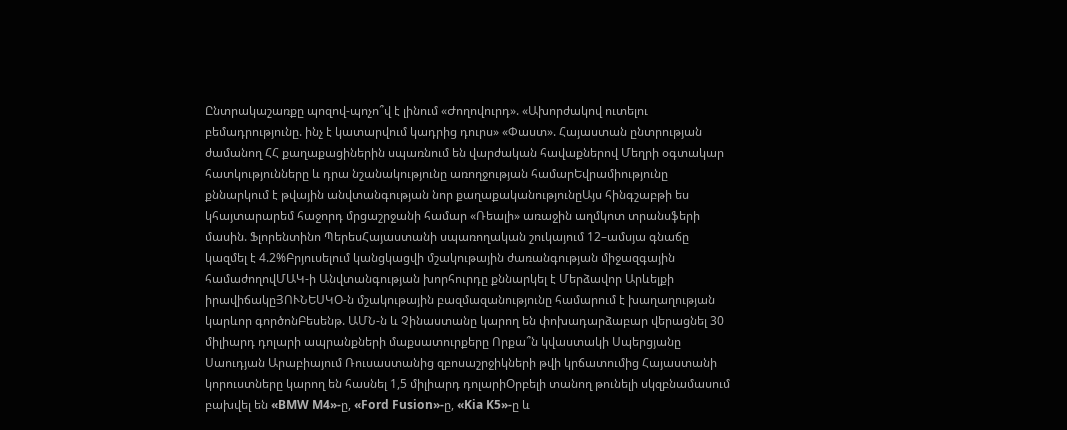Ընտրակաշառքը պոզով-պոչո՞վ է լինում «Ժողովուրդ». «Ախորժակով ուտելու բեմադրությունը. ինչ է կատարվում կադրից դուրս» «Փաստ». Հայաստան ընտրության ժամանող ՀՀ քաղաքացիներին սպառնում են վարժական հավաքներով Մեղրի օգտակար հատկությունները և դրա նշանակությունը առողջության համարԵվրամիությունը քննարկում է թվային անվտանգության նոր քաղաքականությունըԱյս հինգշաբթի ես կհայտարարեմ հաջորդ մրցաշրջանի համար «Ռեալի» առաջին աղմկոտ տրանսֆերի մասին. Ֆլորենտինո ՊերեսՀայաստանի սպառողական շուկայում 12–ամսյա գնաճը կազմել է 4.2%Բրյուսելում կանցկացվի մշակութային ժառանգության միջազգային համաժողովՄԱԿ-ի Անվտանգության խորհուրդը քննարկել է Մերձավոր Արևելքի իրավիճակըՅՈՒՆԵՍԿՕ-ն մշակութային բազմազանությունը համարում է խաղաղության կարևոր գործոնԲեսենթ. ԱՄՆ-ն և Չինաստանը կարող են փոխադարձաբար վերացնել 30 միլիարդ դոլարի ապրանքների մաքսատուրքերը Որքա՞ն կվաստակի Սպերցյանը Սաուդյան Արաբիայում Ռուսաստանից զբոսաշրջիկների թվի կրճատումից Հայաստանի կորուստները կարող են հասնել 1,5 միլիարդ դոլարիՕրբելի տանող թունելի սկզբնամասում բախվել են «BMW M4»-ը, «Ford Fusion»-ը, «Kia K5»-ը և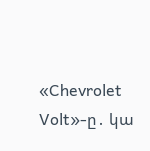«Chevrolet Volt»-ը․ կա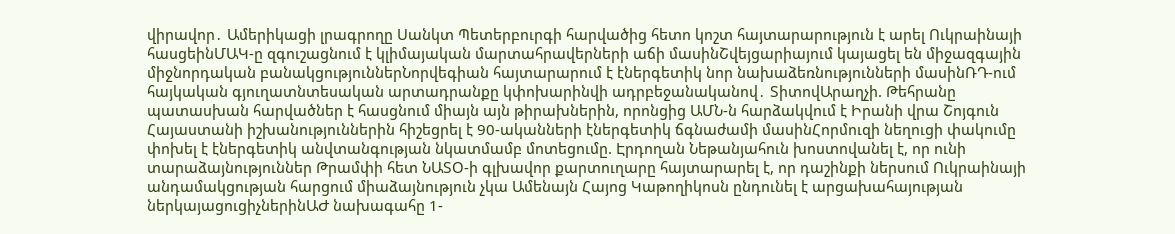վիրավոր․ Ամերիկացի լրագրողը Սանկտ Պետերբուրգի հարվածից հետո կոշտ հայտարարություն է արել Ուկրաինայի հասցեինՄԱԿ-ը զգուշացնում է կլիմայական մարտահրավերների աճի մասինՇվեյցարիայում կայացել են միջազգային միջնորդական բանակցություններՆորվեգիան հայտարարում է էներգետիկ նոր նախաձեռնությունների մասինՌԴ-ում հայկական գյուղատնտեսական արտադրանքը կփոխարինվի ադրբեջանականով․ ՏիտովԱրաղչի. Թեհրանը պատասխան հարվածներ է հասցնում միայն այն թիրախներին, որոնցից ԱՄՆ-ն հարձակվում է Իրանի վրա Շոյգուն Հայաստանի իշխանություններին հիշեցրել է 90-ականների էներգետիկ ճգնաժամի մասինՀորմուզի նեղուցի փակումը փոխել է էներգետիկ անվտանգության նկատմամբ մոտեցումը. Էրդողան Նեթանյահուն խոստովանել է, որ ունի տարաձայնություններ Թրամփի հետ ՆԱՏՕ-ի գլխավոր քարտուղարը հայտարարել է, որ դաշինքի ներսում Ուկրաինայի անդամակցության հարցում միաձայնություն չկա Ամենայն Հայոց Կաթողիկոսն ընդունել է արցախահայության ներկայացուցիչներինԱԺ նախագահը 1-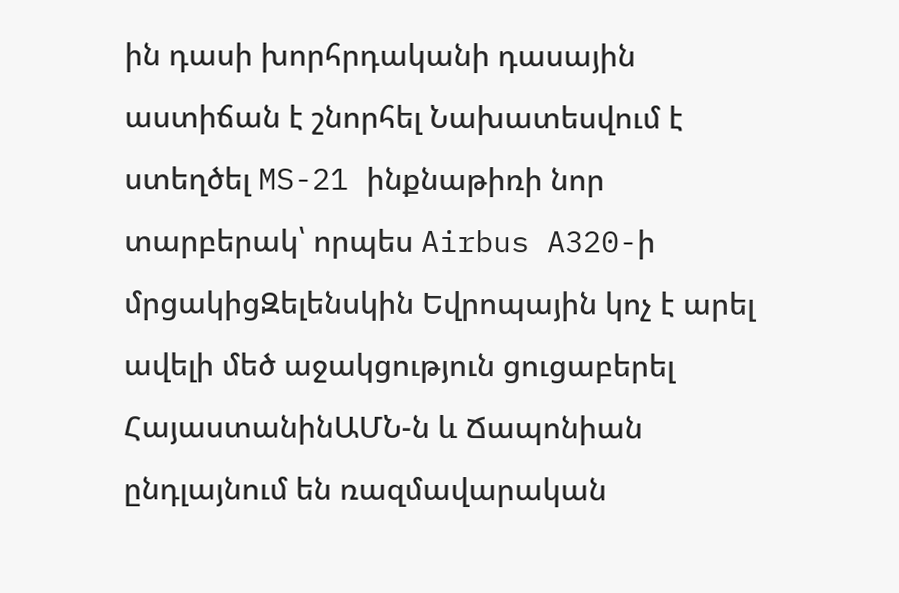ին դասի խորհրդականի դասային աստիճան է շնորհել Նախատեսվում է ստեղծել MS-21 ինքնաթիռի նոր տարբերակ՝ որպես Airbus A320-ի մրցակիցԶելենսկին Եվրոպային կոչ է արել ավելի մեծ աջակցություն ցուցաբերել ՀայաստանինԱՄՆ-ն և Ճապոնիան ընդլայնում են ռազմավարական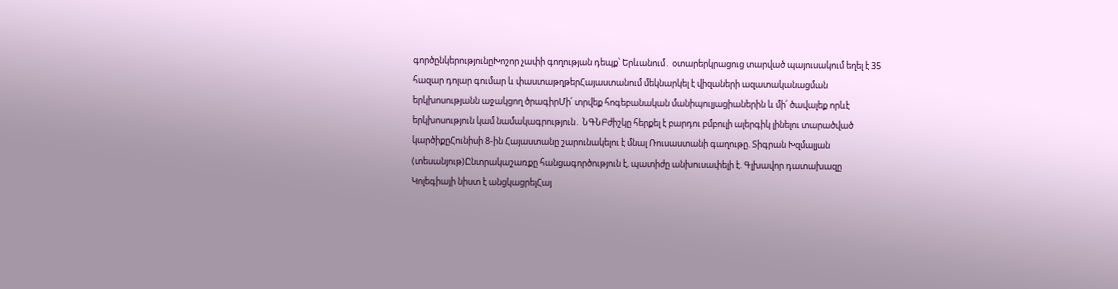գործընկերությունըԽոշոր չափի գողության դեպք՝ Երևանում․ օտարերկրացուց տարված պայուսակում եղել է 35 հազար դոլար գումար և փաստաթղթերՀայաստանում մեկնարկել է վիզաների ազատականացման երկխոսությանն աջակցող ծրագիրՄի՛ տրվեք հոգեբանական մանիպուլյացիաներին և մի՛ ծավալեք որևէ երկխոսություն կամ նամակագրություն․ ՆԳՆԲժիշկը հերքել է բարդու բմբուլի ալերգիկ լինելու տարածված կարծիքըՀունիսի 8-ին Հայաստանը շարունակելու է մնալ Ռուսաստանի գաղութը. Տիգրան Խզմալյան (տեսանյութ)Ընտրակաշառքը հանցագործություն է, պատիժը անխուսափելի է. Գլխավոր դատախազը Կոլեգիայի նիստ է անցկացրելՀայ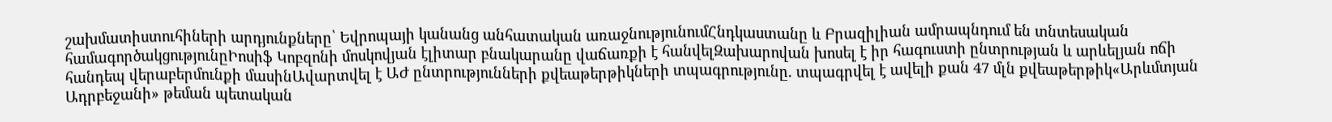շախմատիստուհիների արդյունքները՝ Եվրոպայի կանանց անհատական առաջնությունումՀնդկաստանը և Բրազիլիան ամրապնդում են տնտեսական համագործակցությունըԻոսիֆ Կոբզոնի մոսկովյան էլիտար բնակարանը վաճառքի է հանվելԶախարովան խոսել է իր հագուստի ընտրության և արևելյան ոճի հանդեպ վերաբերմունքի մասինԱվարտվել է ԱԺ ընտրությունների քվեաթերթիկների տպագրությունը. տպագրվել է ավելի քան 47 մլն քվեաթերթիկ«Արևմտյան Ադրբեջանի» թեման պետական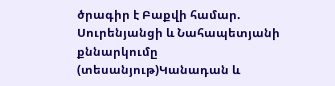ծրագիր է Բաքվի համար. Սուրենյանցի և Նահապետյանի քննարկումը (տեսանյութ)Կանադան և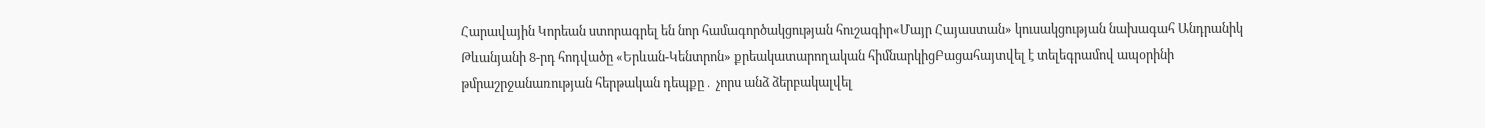Հարավային Կորեան ստորագրել են նոր համագործակցության հուշագիր«Մայր Հայաստան» կուսակցության նախագահ Անդրանիկ Թևանյանի 8-րդ հոդվածը «Երևան-Կենտրոն» քրեակատարողական հիմնարկիցԲացահայտվել է տելեգրամով ապօրինի թմրաշրջանառության հերթական դեպքը․ չորս անձ ձերբակալվել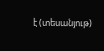է (տեսանյութ)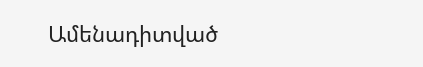Ամենադիտված